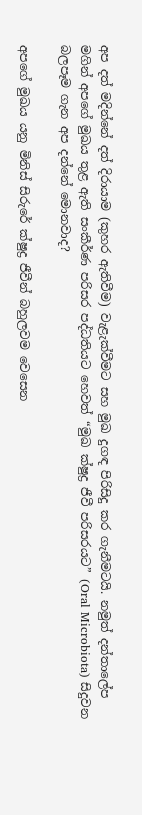අප දත් මදින්නේ දත් දිරායාම (කුහර ඇතිවීම) වැළැක්වීමට සහ මුඛ දුගඳ පිරිසිදු කර ගැනීමටයි. නමුත් දන්තාලේප මගින් අපගේ මුඛය තුළ ඇති සංකීර්ණ පරිසර පද්ධතියට හෙවත් “මුඛ ක්ෂුද්‍ර ජීවී පරිසරයට” (Oral Microbiota) සිදුවන බලපෑම ගැන අප දන්නේ මොනවාද?

අපගේ මුඛය යනු මිනිස් සිරුරේ ක්ෂුද්‍ර ජීවීන් බහුලවම වෙසෙන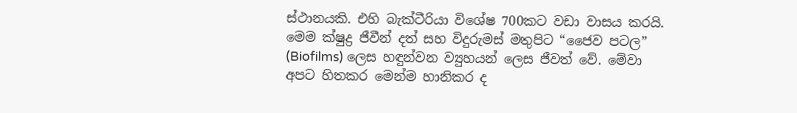ස්ථානයකි. එහි බැක්ටීරියා විශේෂ 700කට වඩා වාසය කරයි. මෙම ක්ෂුද්‍ර ජීවීන් දත් සහ විදුරුමස් මතුපිට “ජෛව පටල” (Biofilms) ලෙස හඳුන්වන ව්‍යුහයන් ලෙස ජීවත් වේ. මේවා අපට හිතකර මෙන්ම හානිකර ද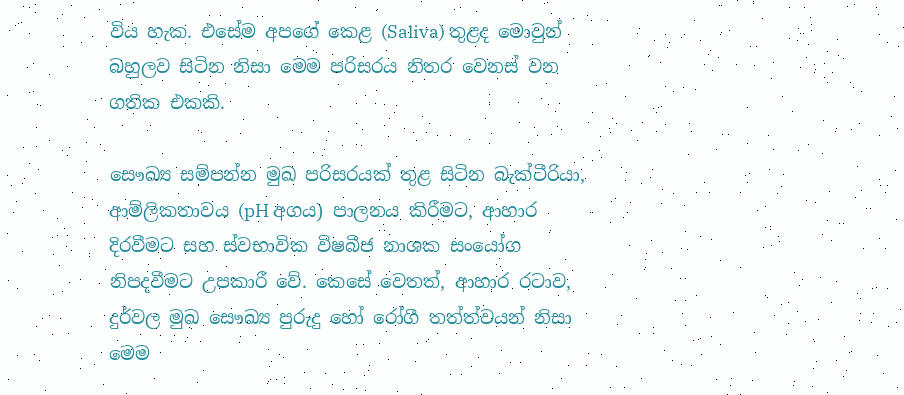විය හැක. එසේම අපගේ කෙළ (Saliva) තුළද මොවුන් බහුලව සිටින නිසා මෙම පරිසරය නිතර වෙනස් වන ගතික එකකි.

සෞඛ්‍ය සම්පන්න මුඛ පරිසරයක් තුළ සිටින බැක්ටීරියා, ආම්ලිකතාවය (pH අගය) පාලනය කිරීමට, ආහාර දිරවීමට සහ ස්වභාවික විෂබීජ නාශක සංයෝග නිපදවීමට උපකාරී වේ. කෙසේ වෙතත්, ආහාර රටාව, දුර්වල මුඛ සෞඛ්‍ය පුරුදු හෝ රෝගී තත්ත්වයන් නිසා මෙම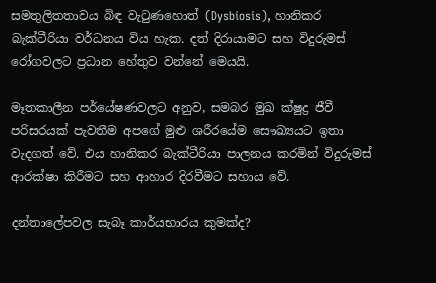සමතුලිතතාවය බිඳ වැටුණහොත් (Dysbiosis), හානිකර බැක්ටීරියා වර්ධනය විය හැක. දත් දිරායාමට සහ විදුරුමස් රෝගවලට ප්‍රධාන හේතුව වන්නේ මෙයයි.

මෑතකාලීන පර්යේෂණවලට අනුව, සමබර මුඛ ක්ෂුද්‍ර ජීවී පරිසරයක් පැවතීම අපගේ මුළු ශරීරයේම සෞඛ්‍යයට ඉතා වැදගත් වේ. එය හානිකර බැක්ටීරියා පාලනය කරමින් විදුරුමස් ආරක්ෂා කිරීමට සහ ආහාර දිරවීමට සහාය වේ.

දන්තාලේපවල සැබෑ කාර්යභාරය කුමක්ද?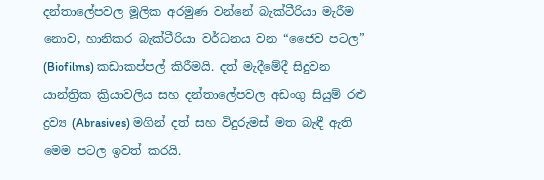දන්තාලේපවල මූලික අරමුණ වන්නේ බැක්ටීරියා මැරීම නොව, හානිකර බැක්ටීරියා වර්ධනය වන “ජෛව පටල” (Biofilms) කඩාකප්පල් කිරීමයි. දත් මැදීමේදී සිදුවන යාන්ත්‍රික ක්‍රියාවලිය සහ දන්තාලේපවල අඩංගු සියුම් රළු ද්‍රව්‍ය (Abrasives) මගින් දත් සහ විදුරුමස් මත බැඳී ඇති මෙම පටල ඉවත් කරයි.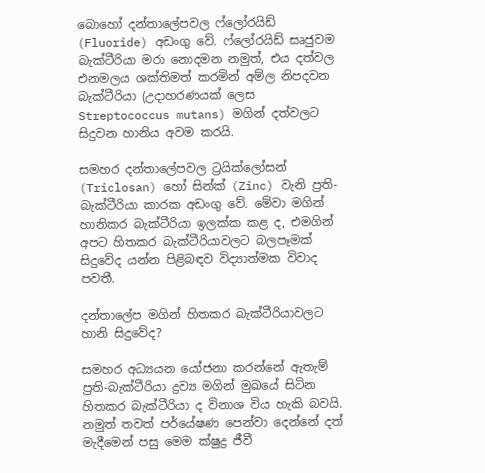බොහෝ දන්තාලේපවල ෆ්ලෝරයිඩ් (Fluoride) අඩංගු වේ. ෆ්ලෝරයිඩ් සෘජුවම බැක්ටීරියා මරා නොදමන නමුත්, එය දත්වල එනමලය ශක්තිමත් කරමින් අම්ල නිපදවන බැක්ටීරියා (උදාහරණයක් ලෙස Streptococcus mutans) මගින් දත්වලට සිදුවන හානිය අවම කරයි.

සමහර දන්තාලේපවල ට්‍රයික්ලෝසන් (Triclosan) හෝ සින්ක් (Zinc) වැනි ප්‍රති-බැක්ටීරියා කාරක අඩංගු වේ. මේවා මගින් හානිකර බැක්ටීරියා ඉලක්ක කළ ද, එමගින් අපට හිතකර බැක්ටීරියාවලට බලපෑමක් සිදුවේද යන්න පිළිබඳව විද්‍යාත්මක විවාද පවතී.

දන්තාලේප මගින් හිතකර බැක්ටීරියාවලට හානි සිදුවේද?

සමහර අධ්‍යයන යෝජනා කරන්නේ ඇතැම් ප්‍රති-බැක්ටීරියා ද්‍රව්‍ය මගින් මුඛයේ සිටින හිතකර බැක්ටීරියා ද විනාශ විය හැකි බවයි. නමුත් තවත් පර්යේෂණ පෙන්වා දෙන්නේ දත් මැදීමෙන් පසු මෙම ක්ෂුද්‍ර ජීවී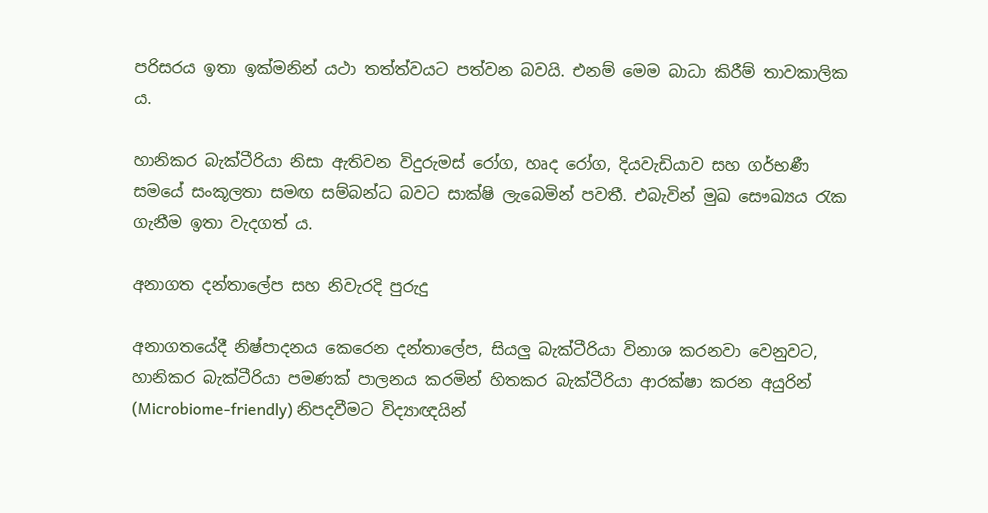පරිසරය ඉතා ඉක්මනින් යථා තත්ත්වයට පත්වන බවයි. එනම් මෙම බාධා කිරීම් තාවකාලික ය.

හානිකර බැක්ටීරියා නිසා ඇතිවන විදුරුමස් රෝග, හෘද රෝග, දියවැඩියාව සහ ගර්භණී සමයේ සංකූලතා සමඟ සම්බන්ධ බවට සාක්ෂි ලැබෙමින් පවතී. එබැවින් මුඛ සෞඛ්‍යය රැක ගැනීම ඉතා වැදගත් ය.

අනාගත දන්තාලේප සහ නිවැරදි පුරුදු

අනාගතයේදී නිෂ්පාදනය කෙරෙන දන්තාලේප, සියලු බැක්ටීරියා විනාශ කරනවා වෙනුවට, හානිකර බැක්ටීරියා පමණක් පාලනය කරමින් හිතකර බැක්ටීරියා ආරක්ෂා කරන අයුරින් (Microbiome-friendly) නිපදවීමට විද්‍යාඥයින්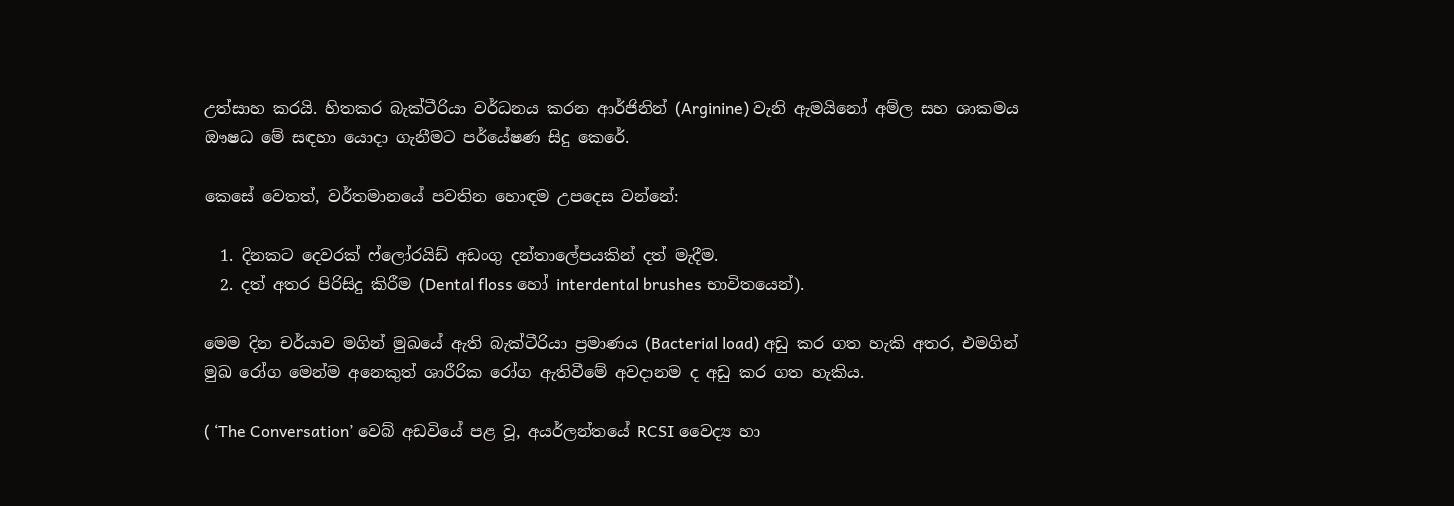උත්සාහ කරයි. හිතකර බැක්ටීරියා වර්ධනය කරන ආර්ජිනින් (Arginine) වැනි ඇමයිනෝ අම්ල සහ ශාකමය ඖෂධ මේ සඳහා යොදා ගැනීමට පර්යේෂණ සිදු කෙරේ.

කෙසේ වෙතත්, වර්තමානයේ පවතින හොඳම උපදෙස වන්නේ:

  1. දිනකට දෙවරක් ෆ්ලෝරයිඩ් අඩංගු දන්තාලේපයකින් දත් මැදීම.
  2. දත් අතර පිරිසිදු කිරීම (Dental floss හෝ interdental brushes භාවිතයෙන්).

මෙම දින චර්යාව මගින් මුඛයේ ඇති බැක්ටීරියා ප්‍රමාණය (Bacterial load) අඩු කර ගත හැකි අතර, එමගින් මුඛ රෝග මෙන්ම අනෙකුත් ශාරීරික රෝග ඇතිවීමේ අවදානම ද අඩු කර ගත හැකිය.

( ‘The Conversation’ වෙබ් අඩවියේ පළ වූ, අයර්ලන්තයේ RCSI වෛද්‍ය හා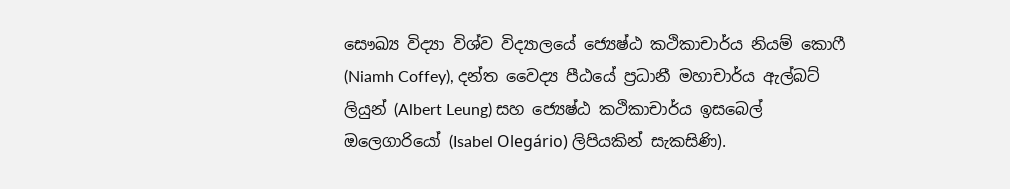සෞඛ්‍ය විද්‍යා විශ්ව විද්‍යාලයේ ජ්‍යෙෂ්ඨ කථිකාචාර්ය නියම් කොෆී (Niamh Coffey), දන්ත වෛද්‍ය පීඨයේ ප්‍රධානී මහාචාර්ය ඇල්බට් ලියුන් (Albert Leung) සහ ජ්‍යෙෂ්ඨ කථිකාචාර්ය ඉසබෙල් ඔලෙගාරියෝ (Isabel Olegário) ලිපියකින් සැකසිණි).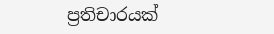ප්‍රතිචාරයක්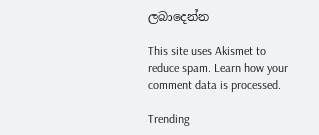ලබාදෙන්න

This site uses Akismet to reduce spam. Learn how your comment data is processed.

Trending